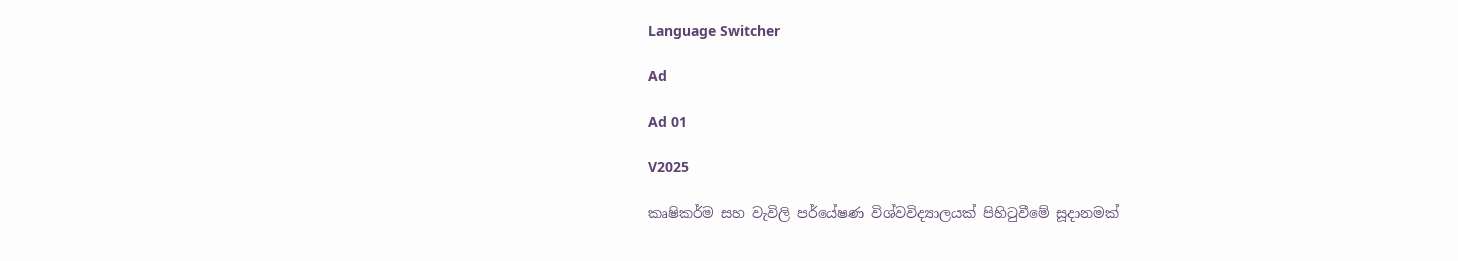Language Switcher

Ad

Ad 01

V2025

කෘෂිකර්ම සහ වැවිලි පර්යේෂණ විශ්වවිද්‍යාලයක් පිහිටුවීමේ සූදානමක්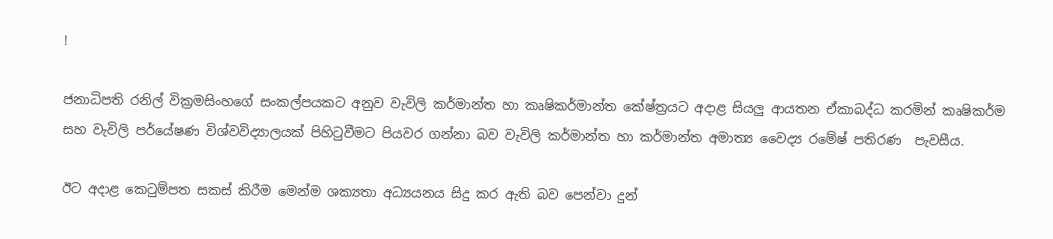!

ජනාධිපති රනිල් වික්‍රමසිංහගේ සංකල්පයකට අනුව වැවිලි කර්මාන්ත හා කෘෂිකර්මාන්ත කේෂ්ත්‍රයට අදාළ සියලු ආයතන ඒකාබද්ධ කරමින් කෘෂිකර්ම සහ වැවිලි පර්යේෂණ විශ්වවිද්‍යාලයක් පිහිටුවීමට පියවර ගන්නා බව වැවිලි කර්මාන්ත හා කර්මාන්ත අමාත්‍ය වෛද්‍ය රමේෂ් පතිරණ  පැවසීය.

ඊට අදාළ කෙටුම්පත සකස් කිරීම මෙන්ම ශක්‍යතා අධ්‍යයනය සිදු කර ඇති බව පෙන්වා දුන්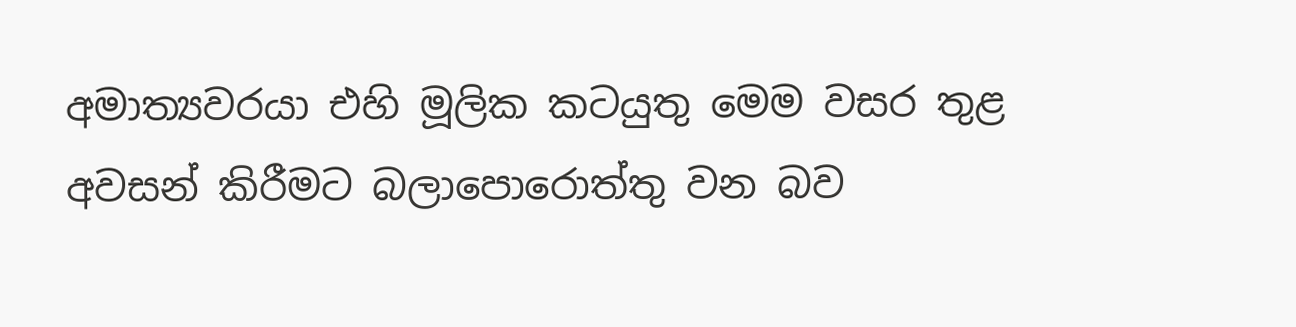අමාත්‍යවරයා එහි මූලික කටයුතු මෙම වසර තුළ අවසන් කිරීමට බලාපොරොත්තු වන බව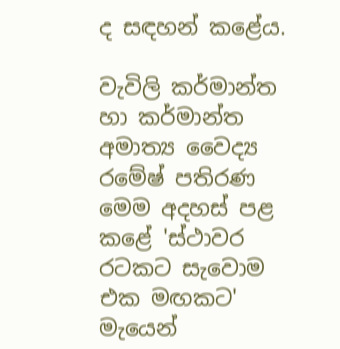ද සඳහන් කළේය.

වැවිලි කර්මාන්ත හා කර්මාන්ත අමාත්‍ය වෛද්‍ය රමේෂ් පතිරණ  මෙම අදහස් පළ කළේ 'ස්ථාවර රටකට සැවොම එක මඟකට' මැයෙන්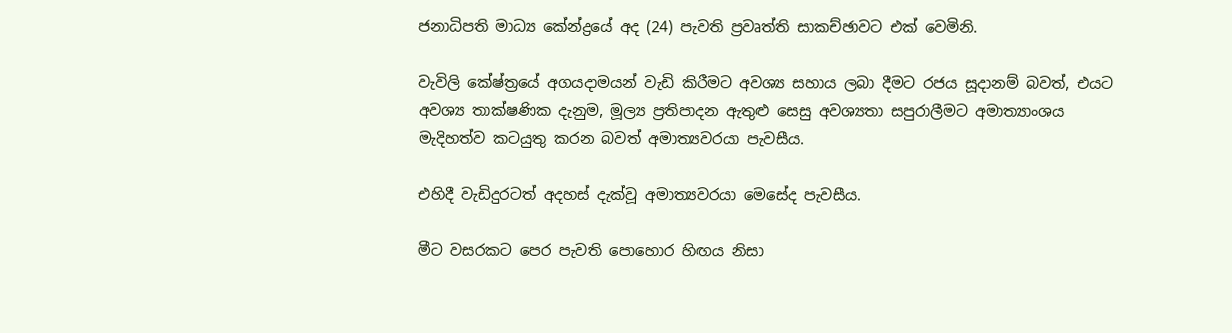ජනාධිපති මාධ්‍ය කේන්ද්‍රයේ අද (24) පැවති ප්‍රවෘත්ති සාකච්ඡාවට එක් වෙමිනි.

වැවිලි කේෂ්ත්‍රයේ අගයදාමයන් වැඩි කිරීමට අවශ්‍ය සහාය ලබා දීමට රජය සූදානම් බවත්, එයට අවශ්‍ය තාක්ෂණික දැනුම, මූල්‍ය ප්‍රතිපාදන ඇතුළු සෙසු අවශ්‍යතා සපුරාලීමට අමාත්‍යාංශය මැදිහත්ව කටයුතු කරන බවත් අමාත්‍යවරයා පැවසීය.

එහිදී වැඩිදුරටත් අදහස් දැක්වූ අමාත්‍යවරයා මෙසේද පැවසීය.

මීට වසරකට පෙර පැවති පොහොර හිඟය නිසා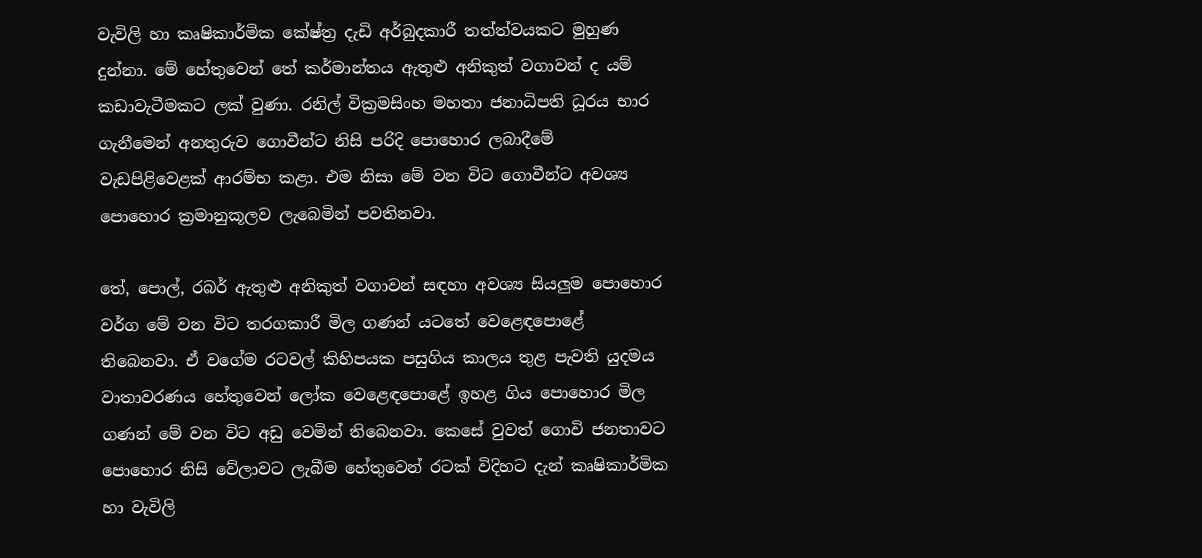වැවිලි හා කෘෂිකාර්මික කේෂ්ත්‍ර දැඩි අර්බුදකාරී තත්ත්වයකට මුහුණ දුන්නා. මේ හේතුවෙන් තේ කර්මාන්තය ඇතුළු අනිකුත් වගාවන් ද යම් කඩාවැටීමකට ලක් වුණා. රනිල් වික්‍රමසිංහ මහතා ජනාධිපති ධූරය භාර ගැනීමෙන් අනතුරුව ගොවීන්ට නිසි පරිදි පොහොර ලබාදීමේ වැඩපිළිවෙළක් ආරම්භ කළා. එම නිසා මේ වන විට ගොවීන්ට අවශ්‍ය පොහොර ක්‍රමානුකූලව ලැබෙමින් පවතිනවා.

තේ, පොල්, රබර් ඇතුළු අනිකුත් වගාවන් සඳහා අවශ්‍ය සියලුම පොහොර වර්ග මේ වන විට තරගකාරී මිල ගණන් යටතේ වෙළෙඳපොළේ තිබෙනවා. ඒ වගේම රටවල් කිහිපයක පසුගිය කාලය තුළ පැවති යුදමය වාතාවරණය හේතුවෙන් ලෝක වෙළෙඳපොළේ ඉහළ ගිය පොහොර මිල ගණන් මේ වන විට අඩු වෙමින් තිබෙනවා. කෙසේ වුවත් ගොවි ජනතාවට පොහොර නිසි වේලාවට ලැබීම හේතුවෙන් රටක් විදිහට දැන් කෘෂිකාර්මික හා වැවිලි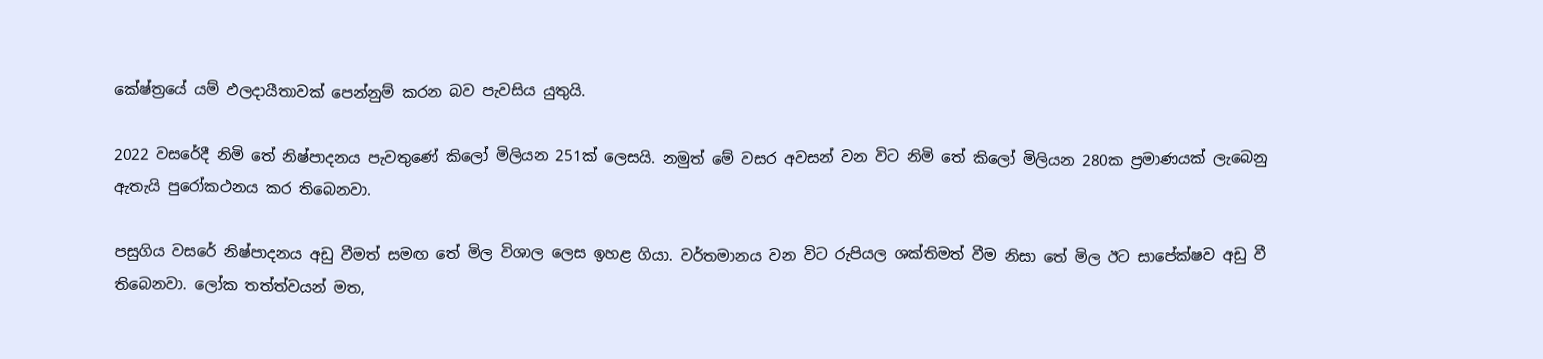කේෂ්ත්‍රයේ යම් ඵලදායීතාවක් පෙන්නුම් කරන බව පැවසිය යුතුයි.

2022 වසරේදී නිමි තේ නිෂ්පාදනය පැවතුණේ කිලෝ මිලියන 251ක් ලෙසයි. නමුත් මේ වසර අවසන් වන විට නිමි තේ කිලෝ මිලියන 280ක ප්‍රමාණයක් ලැබෙනු ඇතැයි පුරෝකථනය කර තිබෙනවා.

පසුගිය වසරේ නිෂ්පාදනය අඩු වීමත් සමඟ තේ මිල විශාල ලෙස ඉහළ ගියා. වර්තමානය වන විට රුපියල ශක්තිමත් වීම නිසා තේ මිල ඊට සාපේක්ෂව අඩු වී තිබෙනවා. ලෝක තත්ත්වයන් මත,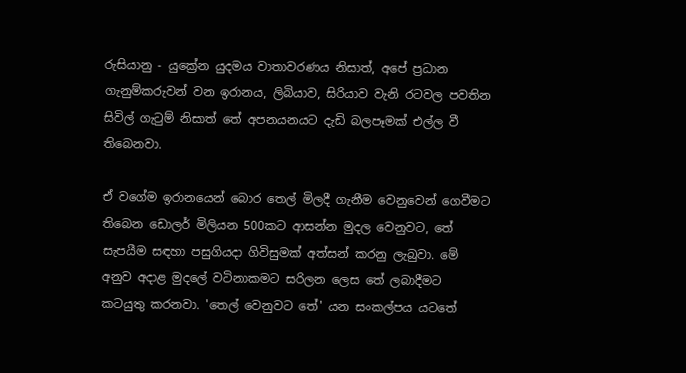රුසියානු - යුක්‍රේන යුදමය වාතාවරණය නිසාත්, අපේ ප්‍රධාන ගැනුම්කරුවන් වන ඉරානය, ලිබියාව, සිරියාව වැනි රටවල පවතින සිවිල් ගැටුම් නිසාත් තේ අපනයනයට දැඩි බලපෑමක් එල්ල වී තිබෙනවා.

ඒ වගේම ඉරානයෙන් බොර තෙල් මිලදී ගැනීම වෙනුවෙන් ගෙවීමට තිබෙන ඩොලර් මිලියන 500කට ආසන්න මුදල වෙනුවට, තේ සැපයීම සඳහා පසුගියදා ගිවිසුමක් අත්සන් කරනු ලැබුවා. මේ අනුව අදාළ මුදලේ වටිනාකමට සරිලන ලෙස තේ ලබාදීමට කටයුතු කරනවා. 'තෙල් වෙනුවට තේ' යන සංකල්පය යටතේ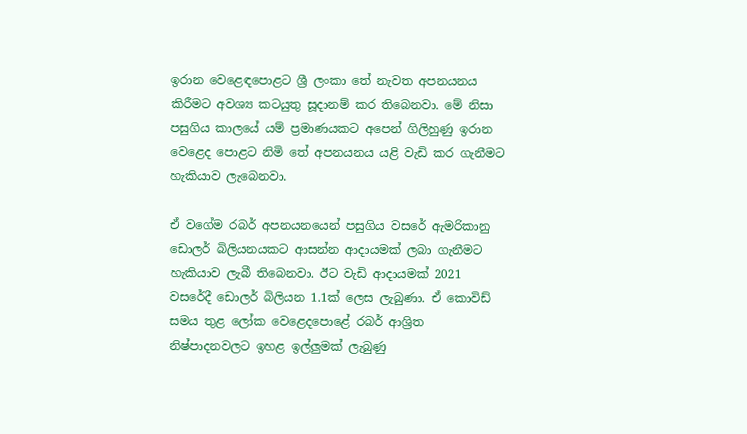ඉරාන වෙළෙඳපොළට ශ්‍රී ලංකා තේ නැවත අපනයනය කිරීමට අවශ්‍ය කටයුතු සූදානම් කර තිබෙනවා. මේ නිසා පසුගිය කාලයේ යම් ප්‍රමාණයකට අපෙන් ගිලිහුණු ඉරාන වෙළෙද පොළට නිමි තේ අපනයනය යළි වැඩි කර ගැනීමට හැකියාව ලැබෙනවා.

ඒ වගේම රබර් අපනයනයෙන් පසුගිය වසරේ ඇමරිකානු ඩොලර් බිලියනයකට ආසන්න ආදායමක් ලබා ගැනීමට හැකියාව ලැබී තිබෙනවා. ඊට වැඩි ආදායමක් 2021 වසරේදී ඩොලර් බිලියන 1.1ක් ලෙස ලැබුණා. ඒ කොවිඩ් සමය තුළ ලෝක වෙළෙදපොළේ රබර් ආශ්‍රිත නිෂ්පාදනවලට ඉහළ ඉල්ලුමක් ලැබුණු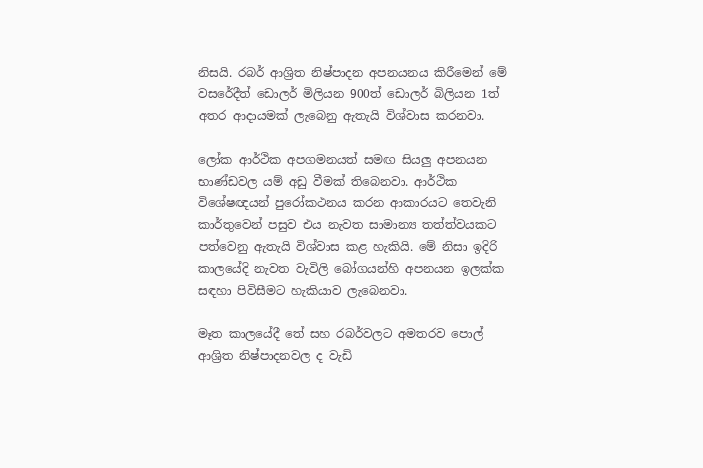නිසයි. රබර් ආශ්‍රිත නිෂ්පාදන අපනයනය කිරීමෙන් මේ වසරේදීත් ඩොලර් මිලියන 900ත් ඩොලර් බිලියන 1ත් අතර ආදායමක් ලැබෙනු ඇතැයි විශ්වාස කරනවා.

ලෝක ආර්ථික අපගමනයත් සමඟ සියලු අපනයන භාණ්ඩවල යම් අඩු වීමක් තිබෙනවා. ආර්ථික විශේෂඥයන් පුරෝකථනය කරන ආකාරයට තෙවැනි කාර්තුවෙන් පසුව එය නැවත සාමාන්‍ය තත්ත්වයකට පත්වෙනු ඇතැයි විශ්වාස කළ හැකියි. මේ නිසා ඉදිරි කාලයේදි නැවත වැවිලි බෝගයන්හි අපනයන ඉලක්ක සඳහා පිවිසීමට හැකියාව ලැබෙනවා.

මෑත කාලයේදී තේ සහ රබර්වලට අමතරව පොල් ආශ්‍රිත නිෂ්පාදනවල ද වැඩි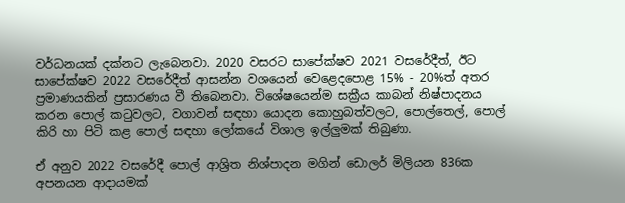වර්ධනයක් දක්නට ලැබෙනවා. 2020 වසරට සාපේක්ෂව 2021 වසරේදීත්, ඊට සාපේක්ෂව 2022 වසරේදීත් ආසන්න වශයෙන් වෙළෙදපොළ 15% - 20%ත් අතර ප්‍රමාණයකින් ප්‍රසාරණය වී තිබෙනවා. විශේෂයෙන්ම සක්‍රීය කාබන් නිෂ්පාදනය කරන පොල් කටුවලට, වගාවන් සඳහා යොදන කොහුබත්වලට, පොල්තෙල්, පොල් කිරි හා පිටි කළ පොල් සඳහා ලෝකයේ විශාල ඉල්ලුමක් තිබුණා.

ඒ අනුව 2022 වසරේදී පොල් ආශ්‍රිත නිශ්පාදන මගින් ඩොලර් මිලියන 836ක අපනයන ආදායමක්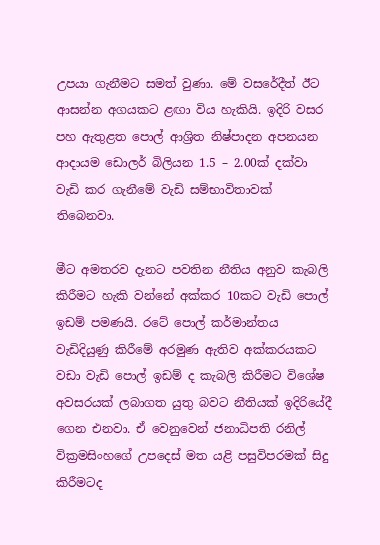උපයා ගැනීමට සමත් වුණා. මේ වසරේදීත් ඊට ආසන්න අගයකට ළඟා විය හැකියි. ඉදිරි වසර පහ ඇතුළත පොල් ආශ්‍රිත නිෂ්පාදන අපනයන ආදායම ඩොලර් බිලියන 1.5 – 2.00ක් දක්වා වැඩි කර ගැනීමේ වැඩි සම්භාවිතාවක් තිබෙනවා.

මීට අමතරව දැනට පවතින නීතිය අනුව කැබලි කිරීමට හැකි වන්නේ අක්කර 10කට වැඩි පොල් ඉඩම් පමණයි. රටේ පොල් කර්මාන්තය වැඩිදියුණු කිරීමේ අරමුණ ඇතිව අක්කරයකට වඩා වැඩි පොල් ඉඩම් ද කැබලි කිරීමට විශේෂ අවසරයක් ලබාගත යුතු බවට නීතියක් ඉදිරියේදී ගෙන එනවා. ඒ වෙනුවෙන් ජනාධිපති රනිල් වික්‍රමසිංහගේ උපදෙස් මත යළි පසුවිපරමක් සිදු කිරීමටද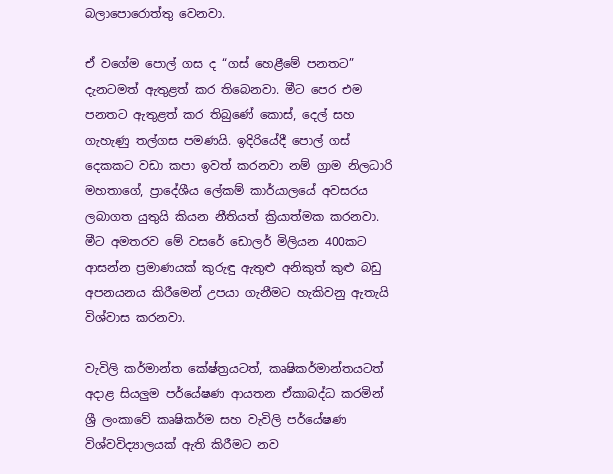බලාපොරොත්තු වෙනවා.

ඒ වගේම පොල් ගස ද “ගස් හෙළීමේ පනතට” දැනටමත් ඇතුළත් කර තිබෙනවා. මීට පෙර එම පනතට ඇතුළත් කර තිබුණේ කොස්, දෙල් සහ ගැහැණු තල්ගස පමණයි. ඉදිරියේදී පොල් ගස් දෙකකට වඩා කපා ඉවත් කරනවා නම් ග්‍රාම නිලධාරි මහතාගේ, ප්‍රාදේශීය ලේකම් කාර්යාලයේ අවසරය ලබාගත යුතුයි කියන නීතියත් ක්‍රියාත්මක කරනවා. මීට අමතරව මේ වසරේ ඩොලර් මිලියන 400කට ආසන්න ප්‍රමාණයක් කුරුඳු ඇතුළු අනිකුත් කුළු බඩු අපනයනය කිරීමෙන් උපයා ගැනීමට හැකිවනු ඇතැයි විශ්වාස කරනවා.

වැවිලි කර්මාන්ත කේෂ්ත්‍රයටත්, කෘෂිකර්මාන්තයටත් අදාළ සියලුම පර්යේෂණ ආයතන ඒකාබද්ධ කරමින් ශ්‍රී ලංකාවේ කෘෂිකර්ම සහ වැවිලි පර්යේෂණ විශ්වවිද්‍යාලයක් ඇති කිරීමට නව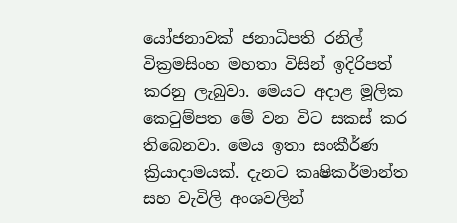යෝජනාවක් ජනාධිපති රනිල් වික්‍රමසිංහ මහතා විසින් ඉදිරිපත් කරනු ලැබුවා. මෙයට අදාළ මූලික කෙටුම්පත මේ වන විට සකස් කර තිබෙනවා. මෙය ඉතා සංකීර්ණ ක්‍රියාදාමයක්. දැනට කෘෂිකර්මාන්ත සහ වැවිලි අංශවලින්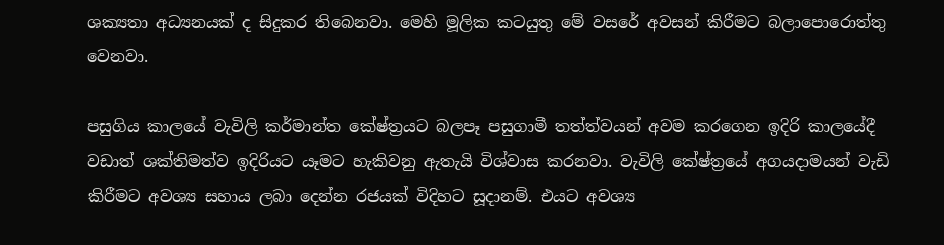ශක්‍යතා අධ්‍යනයක් ද සිදුකර තිබෙනවා. මෙහි මූලික කටයුතු මේ වසරේ අවසන් කිරීමට බලාපොරොත්තු වෙනවා.

පසුගිය කාලයේ වැවිලි කර්මාන්ත කේෂ්ත්‍රයට බලපෑ පසුගාමී තත්ත්වයන් අවම කරගෙන ඉදිරි කාලයේදී වඩාත් ශක්තිමත්ව ඉදිරියට යෑමට හැකිවනු ඇතැයි විශ්වාස කරනවා. වැවිලි කේෂ්ත්‍රයේ අගයදාමයන් වැඩි කිරීමට අවශ්‍ය සහාය ලබා දෙන්න රජයක් විදිහට සූදානම්. එයට අවශ්‍ය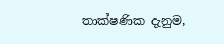තාක්ෂණික දැනුම,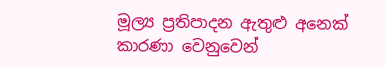මූල්‍ය ප්‍රතිපාදන ඇතුළු අනෙක් කාරණා වෙනුවෙන්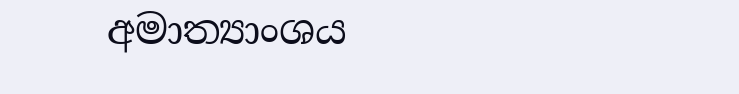අමාත්‍යාංශය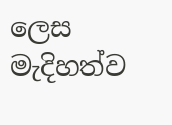ලෙස මැදිහත්ව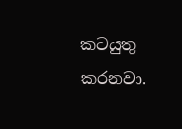කටයුතු කරනවා.